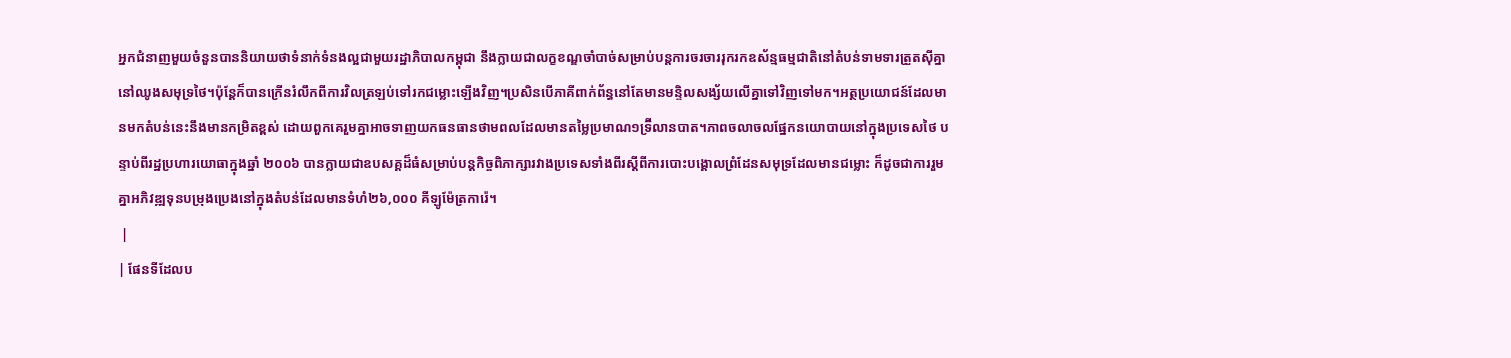អ្នកជំនាញមួយចំនួនបាននិយាយថាទំនាក់ទំនងល្អជាមួយរដ្ឋាភិបាលកម្ពុជា នឹងក្លាយជាលក្ខខណ្ឌចាំបាច់សម្រាប់បន្តការចរចាររុករកឧស័ន្មធម្មជាតិនៅតំបន់ទាមទារត្រួតស៊ីគ្នានៅឈូងសមុទ្រថៃ។ប៉ុន្តែក៏បានក្រើនរំលឹកពីការវិលត្រឡប់ទៅរកជម្លោះឡើងវិញ។ប្រសិនបើភាគីពាក់ព័ន្ធនៅតែមានមន្ទិលសង្ស័យលើគ្នាទៅវិញទៅមក។អត្ថប្រយោជន៍ដែលមានមកតំបន់នេះនឹងមានកម្រិតខ្ពស់ ដោយពួកគេរួមគ្នាអាចទាញយកធនធានថាមពលដែលមានតម្លៃប្រមាណ១ទ្រ៊ីលានបាត។ភាពចលាចលផ្នែកនយោបាយនៅក្នុងប្រទេសថៃ បន្ទាប់ពីរដ្ឋប្រហារយោធាក្នុងឆ្នាំ ២០០៦ បានក្លាយជាឧបសគ្គដ៏ធំសម្រាប់បន្តកិច្ចពិភាក្សារវាងប្រទេសទាំងពីរស្តីពីការបោះបង្គោលព្រំដែនសមុទ្រដែលមានជម្លោះ ក៏ដូចជាការរួមគ្នាអភិវឌ្ឍទុនបម្រុងប្រេងនៅក្នុងតំបន់ដែលមានទំហំ២៦,០០០ គីឡូម៉ែត្រការ៉េ។
 |
| ផែនទីដែលប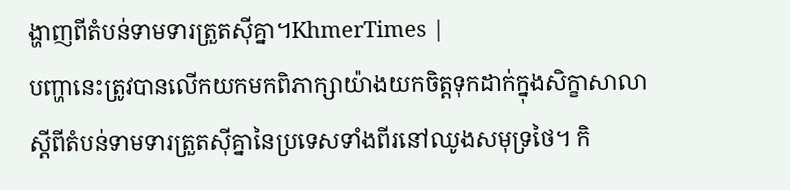ង្ហាញពីតំបន់ទាមទារត្រួតស៊ីគ្នា។KhmerTimes |
បញ្ហានេះត្រូវបានលើកយកមកពិភាក្សាយ៉ាងយកចិត្តទុកដាក់ក្នុងសិក្ខាសាលាស្ដីពីតំបន់ទាមទារត្រួតស៊ីគ្នានៃប្រទេសទាំងពីរនៅឈូងសមុទ្រថៃ។ កិ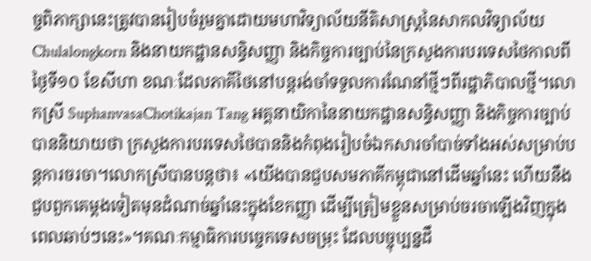ច្ចពិភាក្សានេះត្រូវបានរៀបចំរួមគ្នាដោយមហាវិទ្យាល័យនីតិសាស្ត្រនៃសាកលវិទ្យាល័យ Chulalongkorn និងនាយកដ្ឋានសន្ធិសញ្ញា និងកិច្ចការច្បាប់នៃក្រសួងការបរទេសថៃកាលពីថ្ងៃទី១០ ខែសីហា ខណៈដែលភាគីថៃនៅបន្តរង់ចាំទទួលការណែនាំថ្មីៗពីរដ្ឋាភិបាលថ្មី។លោកស្រី SuphanvasaChotikajan Tang អគ្គនាយិកានៃនាយកដ្ឋានសន្ធិសញ្ញា និងកិច្ចការច្បាប់បាននិយាយថា ក្រសួងការបរទេសថៃបាននិងកំពុងរៀបចំឯកសារចាំបាច់ទាំងអស់សម្រាប់បន្តការចរចា។លោកស្រីបានបន្តថា៖ «យើងបានជួបសមភាគីកម្ពុជានៅដើមឆ្នាំនេះ ហើយនឹងជួបពួកគេម្ដងទៀតមុនដំណាច់ឆ្នាំនេះក្នុងខែកញ្ញា ដើម្បីត្រៀមខ្លួនសម្រាប់ចរចាឡើងវិញក្នុងពេលឆាប់ៗនេះ»។គណៈកម្មាធិការបច្ចេកទេសចម្រុះ ដែលបច្ចុប្បន្នដឹ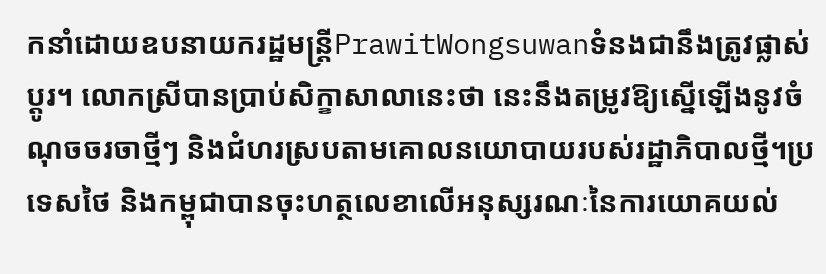កនាំដោយឧបនាយករដ្ឋមន្ត្រីPrawitWongsuwanទំនងជានឹងត្រូវផ្លាស់ប្តូរ។ លោកស្រីបានប្រាប់សិក្ខាសាលានេះថា នេះនឹងតម្រូវឱ្យស្នើឡើងនូវចំណុចចរចាថ្មីៗ និងជំហរស្របតាមគោលនយោបាយរបស់រដ្ឋាភិបាលថ្មី។ប្រទេសថៃ និងកម្ពុជាបានចុះហត្ថលេខាលើអនុស្សរណៈនៃការយោគយល់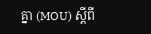គ្នា (MOU) ស្តីពី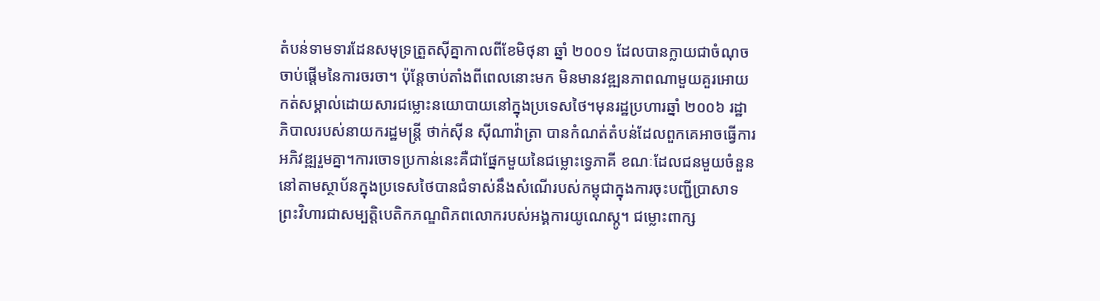តំបន់ទាមទារដែនសមុទ្រត្រួតស៊ីគ្នាកាលពីខែមិថុនា ឆ្នាំ ២០០១ ដែលបានក្លាយជាចំណុចចាប់ផ្តើមនៃការចរចា។ ប៉ុន្តែចាប់តាំងពីពេលនោះមក មិនមានវឌ្ឍនភាពណាមួយគួរអោយកត់សម្គាល់ដោយសារជម្លោះនយោបាយនៅក្នុងប្រទេសថៃ។មុនរដ្ឋប្រហារឆ្នាំ ២០០៦ រដ្ឋាភិបាលរបស់នាយករដ្ឋមន្ត្រី ថាក់ស៊ីន ស៊ីណាវ៉ាត្រា បានកំណត់តំបន់ដែលពួកគេអាចធ្វើការអភិវឌ្ឍរួមគ្នា។ការចោទប្រកាន់នេះគឺជាផ្នែកមួយនៃជម្លោះទ្វេភាគី ខណៈដែលជនមួយចំនួននៅតាមស្ថាប័នក្នុងប្រទេសថៃបានជំទាស់នឹងសំណើរបស់កម្ពុជាក្នុងការចុះបញ្ជីប្រាសាទព្រះវិហារជាសម្បត្តិបេតិកភណ្ឌពិភពលោករបស់អង្គការយូណេស្កូ។ ជម្លោះពាក្ស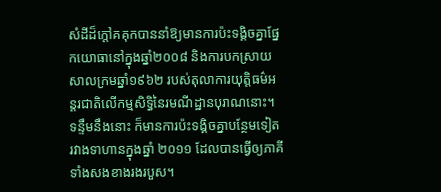សំដីដ៏ក្តៅគគុកបាននាំឱ្យមានការប៉ះទង្គិចគ្នាផ្នែកយោធានៅក្នុងឆ្នាំ២០០៨ និងការបកស្រាយសាលក្រមឆ្នាំ១៩៦២ របស់តុលាការយុត្តិធម៌អន្តរជាតិលើកម្មសិទ្ធិនៃរមណីដ្ឋានបុរាណនោះ។ ទន្ទឹមនឹងនោះ ក៏មានការប៉ះទង្គិចគ្នាបន្ថែមទៀតរវាងទាហានក្នុងឆ្នាំ ២០១១ ដែលបានធ្វើឲ្យភាគីទាំងសងខាងរងរបួស។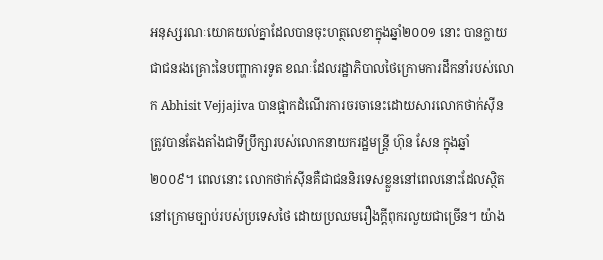អនុស្សរណៈយោគយល់គ្នាដែលបានចុះហត្ថលេខាក្នុងឆ្នាំ២០០១ នោះ បានក្លាយជាជនរងគ្រោះនៃបញ្ហាការទូត ខណៈដែលរដ្ឋាភិបាលថៃក្រោមការដឹកនាំរបស់លោក Abhisit Vejjajiva បានផ្អាកដំណើរការចរចានេះដោយសារលោកថាក់ស៊ីនត្រូវបានតែងតាំងជាទីប្រឹក្សារបស់លោកនាយករដ្ឋមន្ត្រី ហ៊ុន សែន ក្នុងឆ្នាំ២០០៩។ ពេលនោះ លោកថាក់ស៊ីនគឺជាជននិរទេសខ្លួននៅពេលនោះដែលស្ថិតនៅក្រោមច្បាប់របស់ប្រទេសថៃ ដោយប្រឈមរឿងក្តីពុករលួយជាច្រើន។ យ៉ាង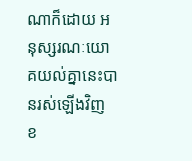ណាក៏ដោយ អនុស្សរណៈយោគយល់គ្នានេះបានរស់ឡើងវិញ ខ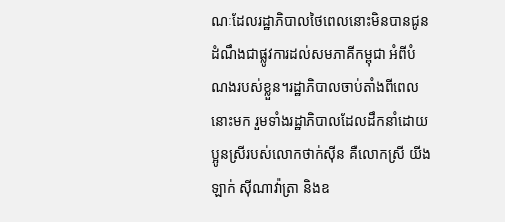ណៈដែលរដ្ឋាភិបាលថៃពេលនោះមិនបានជូនដំណឹងជាផ្លូវការដល់សមភាគីកម្ពុជា អំពីបំណងរបស់ខ្លួន។រដ្ឋាភិបាលចាប់តាំងពីពេលនោះមក រួមទាំងរដ្ឋាភិបាលដែលដឹកនាំដោយប្អូនស្រីរបស់លោកថាក់ស៊ីន គឺលោកស្រី យីងឡាក់ ស៊ីណាវ៉ាត្រា និងឧ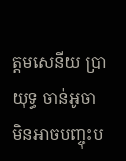ត្តមសេនីយ ប្រាយុទ្ធ ចាន់អូចា មិនអាចបញ្ចុះប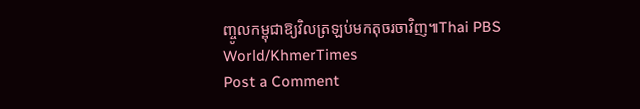ញ្ចូលកម្ពុជាឱ្យវិលត្រឡប់មកតុចរចាវិញ៕Thai PBS World/KhmerTimes
Post a Comment